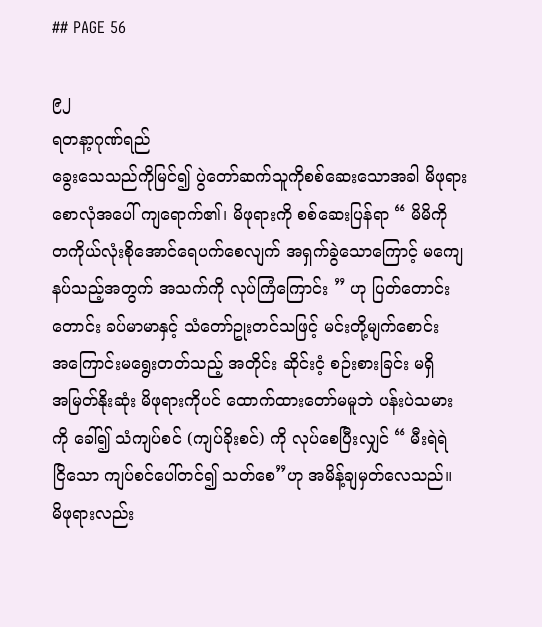## PAGE 56

၉၂
ရတနာ့ဂုဏ်ရည်
ခွေးသေသည်ကိုမြင်၍ ပွဲတော်ဆက်သူကိုစစ်ဆေးသောအခါ မိဖုရား
စောလုံအပေါ် ကျရောက်၏၊ မိဖုရားကို စစ်ဆေးပြန်ရာ “ မိမိကို
တကိုယ်လုံးစိုအောင်ရေပက်စေလျက် အရှက်ခွဲသောကြောင့် မကျေ
နပ်သည့်အတွက် အသက်ကို လုပ်ကြံကြောင်း ” ဟု ပြတ်တောင်း
တောင်း ခပ်မာမာနှင့် သံတော်ဥုးတင်သဖြင့် မင်းတို့မျက်စောင်း
အကြောင်းမရွေးတတ်သည့် အတိုင်း ဆိုင်းငံ့ စဉ်းစားခြင်း မရှိ
အမြတ်နိုးဆုံး မိဖုရားကိုပင် ထောက်ထားတော်မမူဘဲ ပန်းပဲသမား
ကို ခေါ်၍ သံကျပ်စင် (ကျပ်ခိုးစင်) ကို လုပ်စေပြီးလျှင် “ မီးရဲရဲ
ငြိသော ကျပ်စင်ပေါ်တင်၍ သတ်စေ”ဟု အမိန့်ချမှတ်လေသည်။
မိဖုရားလည်း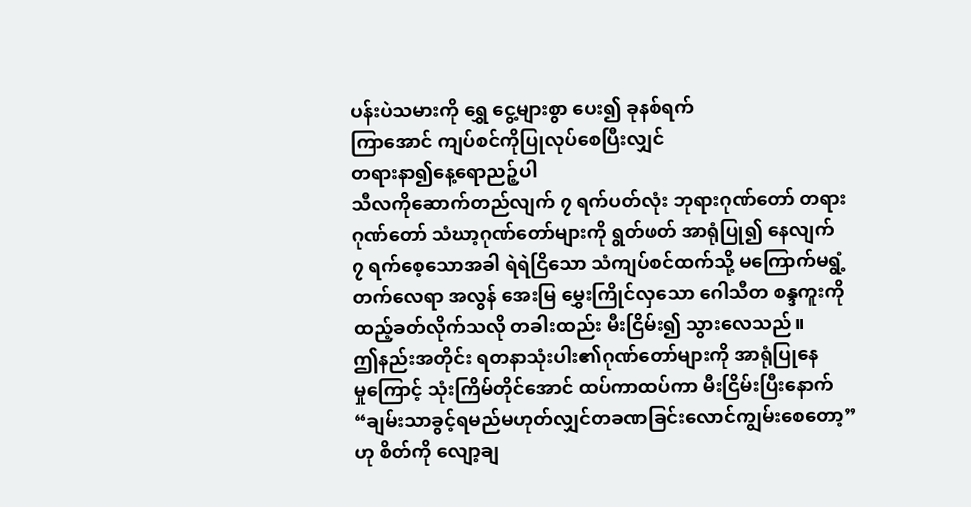ပန်းပဲသမားကို ရွှေ ငွေ့များစွာ ပေး၍ ခုနစ်ရက်
ကြာအောင် ကျပ်စင်ကိုပြုလုပ်စေပြီးလျှင်
တရားနာ၍နေ့ရောညဉ့်ပါ
သီလကိုဆောက်တည်လျက် ၇ ရက်ပတ်လုံး ဘုရားဂုဏ်တော် တရား
ဂုဏ်တော် သံဃာ့ဂုဏ်တော်များကို ရွတ်ဖတ် အာရုံပြု၍ နေလျက်
၇ ရက်စေ့သောအခါ ရဲရဲငြိသော သံကျပ်စင်ထက်သို့ မကြောက်မရွံ့
တက်လေရာ အလွန် အေးမြ မွှေးကြိုင်လှသော ဂေါသီတ စန္ဒကူးကို
ထည့်ခတ်လိုက်သလို တခါးထည်း မီးငြိမ်း၍ သွားလေသည်။
ဤနည်းအတိုင်း ရတနာသုံးပါး၏ဂုဏ်တော်များကို အာရုံပြုနေ
မှုကြောင့် သုံးကြိမ်တိုင်အောင် ထပ်ကာထပ်ကာ မီးငြိမ်းပြီးနောက်
“ချမ်းသာခွင့်ရမည်မဟုတ်လျှင်တခဏခြင်းလောင်ကျွမ်းစေတော့”
ဟု စိတ်ကို လျော့ချ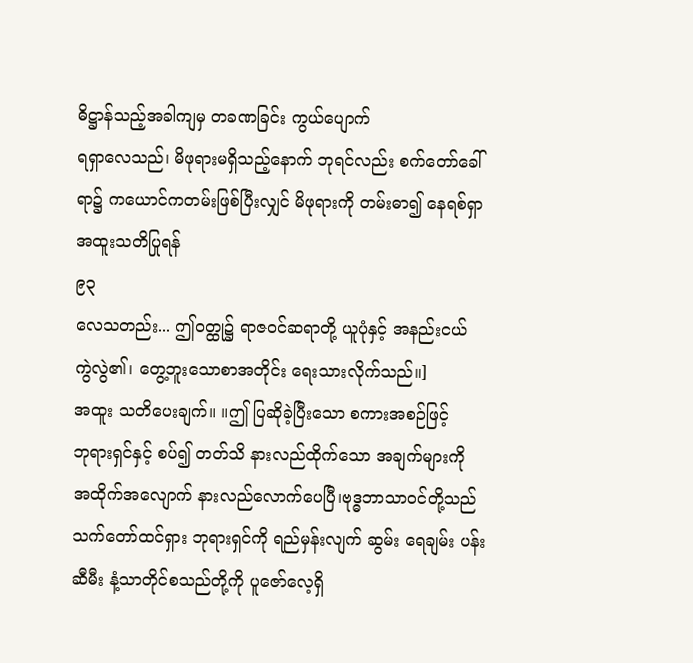ဓိဋ္ဌာန်သည့်အခါကျမှ တခဏခြင်း ကွယ်ပျောက်
ရရှာလေသည်၊ မိဖုရားမရှိသည့်နောက် ဘုရင်လည်း စက်တော်ခေါ်
ရာ၌ ကယောင်ကတမ်းဖြစ်ပြီးလျှင် မိဖုရားကို တမ်းဓာ၍ နေရစ်ရှာ
အထူးသတိပြုရန်
၉၃
လေသတည်း... ဤဝတ္ထု၌ ရာဇဝင်ဆရာတို့ ယူပုံနှင့် အနည်းငယ်
ကွဲလွဲ၏၊ တွေ့ဘူးသောစာအတိုင်း ရေးသားလိုက်သည်။]
အထူး သတိပေးချက်။ ။ဤ ပြဆိုခဲ့ပြီးသော စကားအစဉ်ဖြင့်
ဘုရားရှင်နှင့် စပ်၍ တတ်သိ နားလည်ထိုက်သော အချက်များကို
အထိုက်အလျောက် နားလည်လောက်ပေပြီ၊ဗုဒ္ဓဘာသာဝင်တို့သည်
သက်တော်ထင်ရှား ဘုရားရှင်ကို ရည်မှန်းလျက် ဆွမ်း ရေချမ်း ပန်း
ဆီမီး နံ့သာတိုင်စသည်တို့ကို ပူဇော်လေ့ရှိ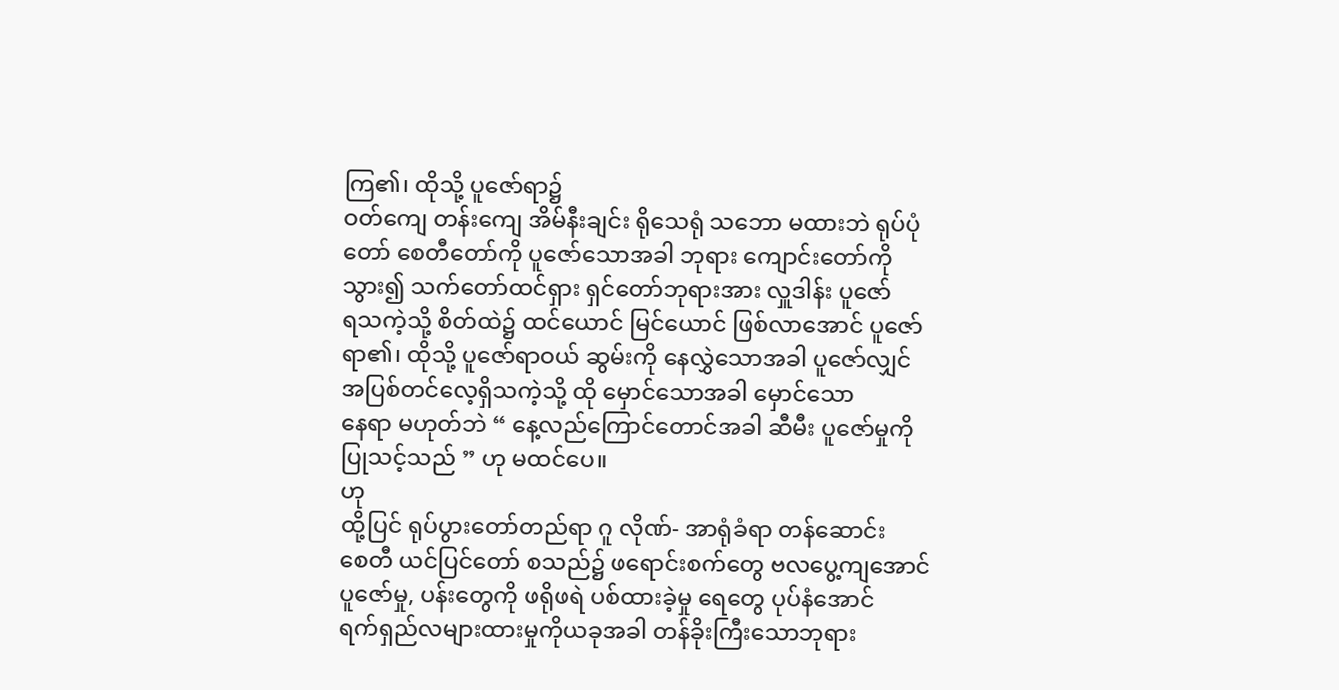ကြ၏၊ ထိုသို့ ပူဇော်ရာ၌
ဝတ်ကျေ တန်းကျေ အိမ်နီးချင်း ရိုသေရုံ သဘော မထားဘဲ ရုပ်ပုံ
တော် စေတီတော်ကို ပူဇော်သောအခါ ဘုရား ကျောင်းတော်ကို
သွား၍ သက်တော်ထင်ရှား ရှင်တော်ဘုရားအား လှူဒါန်း ပူဇော်
ရသကဲ့သို့ စိတ်ထဲ၌ ထင်ယောင် မြင်ယောင် ဖြစ်လာအောင် ပူဇော်
ရာ၏၊ ထိုသို့ ပူဇော်ရာဝယ် ဆွမ်းကို နေလွှဲသောအခါ ပူဇော်လျှင်
အပြစ်တင်လေ့ရှိသကဲ့သို့ ထို မှောင်သောအခါ မှောင်သော
နေရာ မဟုတ်ဘဲ “ နေ့လည်ကြောင်တောင်အခါ ဆီမီး ပူဇော်မှုကို
ပြုသင့်သည် ” ဟု မထင်ပေ။
ဟု
ထို့ပြင် ရုပ်ပွားတော်တည်ရာ ဂူ လိုဏ်- အာရုံခံရာ တန်ဆောင်း
စေတီ ယင်ပြင်တော် စသည်၌ ဖရောင်းစက်တွေ ဗလပွေ့ကျအောင်
ပူဇော်မှု, ပန်းတွေကို ဖရိုဖရဲ ပစ်ထားခဲ့မှု ရေတွေ ပုပ်နံအောင်
ရက်ရှည်လများထားမှုကိုယခုအခါ တန်ခိုးကြီးသောဘုရား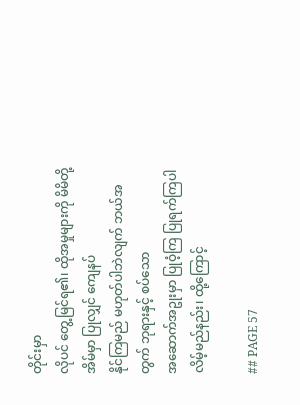တိုင်းမှာ
လိုပင် တွေ့မြင်ရ၏၊ ထိုအမှုများကို မိမိတို့အိမ်မှာ ပြုလျှင် ကျေနပ်
နိုင်ကြမည် မဟုတ်ပါဘဲလျက် ဘယ်အတွက် ဘုရားနှင့် စပ်သော
အဆောက်အဥုးမှာ ပြုဝံ့ကြ ပြုရက်ကြပါလိမ့်မည်နည်း၊ ထို့ကြောင့်

## PAGE 57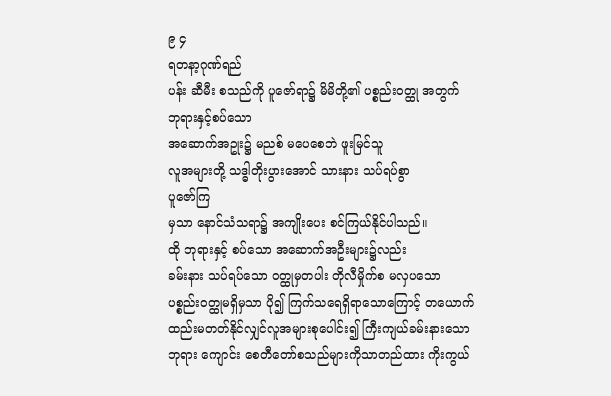၉ ၄
ရတနာ့ဂုဏ်ရည်
ပန်း ဆီမီး စသည်ကို ပူဇော်ရာ၌ မိမိတို့၏ ပစ္စည်းဝတ္ထု အတွက်
ဘုရားနှင့်စပ်သော
အဆောက်အဥုး၌ မညစ် မပေစေဘဲ ဖူးမြင်သူ
လူအများတို့ သဒ္ဓါတိုးပွားအောင် သားနား သပ်ရပ်စွာ
ပူဇော်ကြ
မှသာ နောင်သံသရာ၌ အကျိုးပေး စင်ကြယ်နိုင်ပါသည်။
ထို ဘုရားနှင့် စပ်သော အဆောက်အဦးများ၌လည်း
ခမ်းနား သပ်ရပ်သော ဝတ္ထုမှတပါး တိုလီမှိုက်စ မလှပသော
ပစ္စည်းဝတ္ထုမရှိမှသာ ပို၍ ကြက်သရေရှိရာသောကြောင့် တယောက်
ထည်းမတတ်နိုင်လျှင်လူအများစုပေါင်း၍ ကြီးကျယ်ခမ်းနားသော
ဘုရား ကျောင်း စေတီတော်စသည်များကိုသာတည်ထား ကိုးကွယ်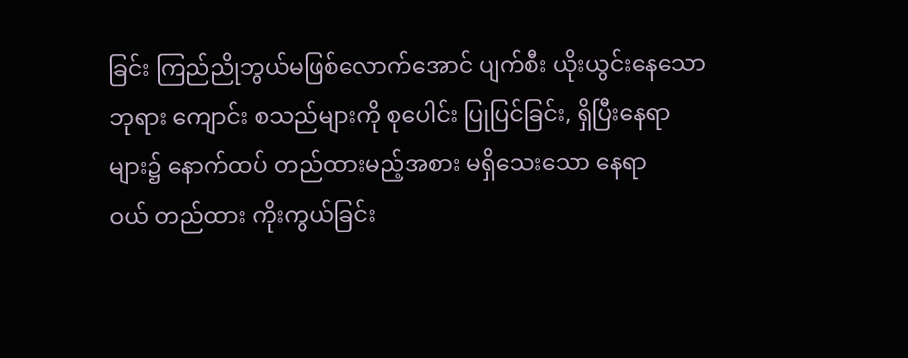ခြင်း ကြည်ညိုဘွယ်မဖြစ်လောက်အောင် ပျက်စီး ယိုးယွင်းနေသော
ဘုရား ကျောင်း စသည်များကို စုပေါင်း ပြုပြင်ခြင်း, ရှိပြီးနေရာ
များ၌ နောက်ထပ် တည်ထားမည့်အစား မရှိသေးသော နေရာ
ဝယ် တည်ထား ကိုးကွယ်ခြင်း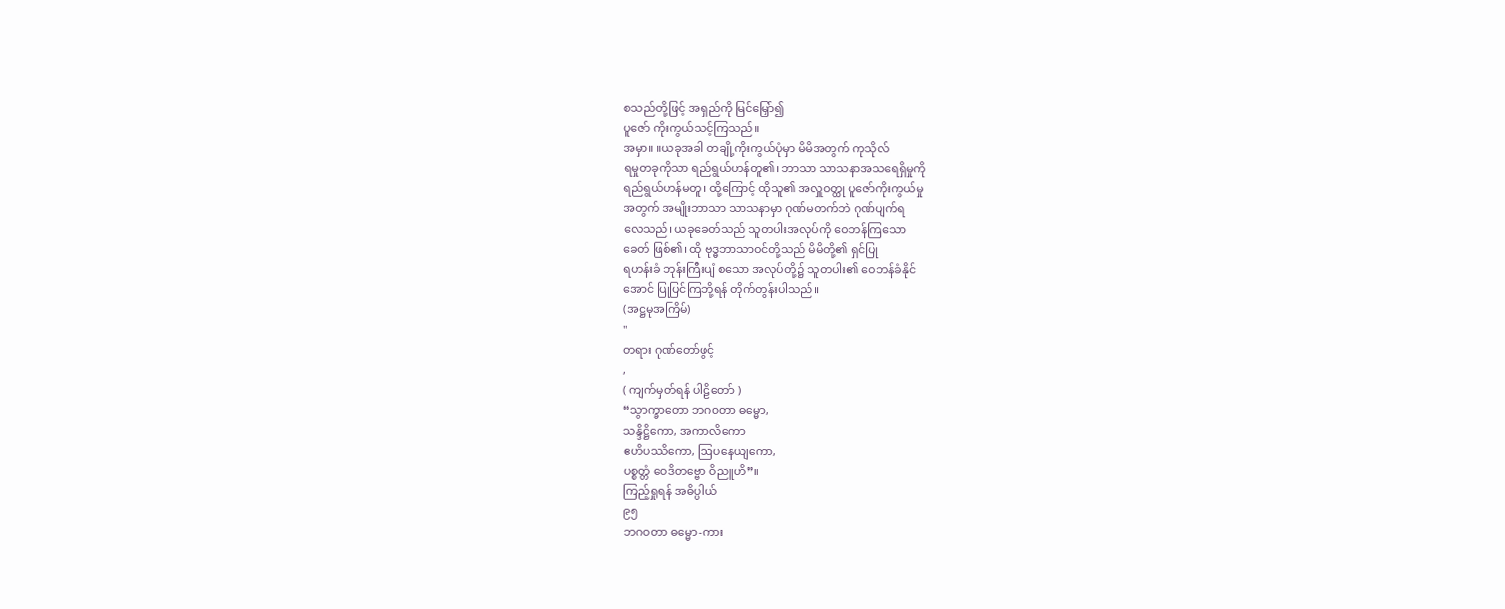စသည်တို့ဖြင့် အရှည်ကို မြင်မြှော်၍
ပူဇော် ကိုးကွယ်သင့်ကြသည်။
အမှာ။ ။ယခုအခါ တချို့ကိုးကွယ်ပုံမှာ မိမိအတွက် ကုသိုလ်
ရမှုတခုကိုသာ ရည်ရွယ်ဟန်တူ၏၊ ဘာသာ သာသနာအသရေရှိမှုကို
ရည်ရွယ်ဟန်မတူ၊ ထို့ကြောင့် ထိုသူ၏ အလှူဝတ္ထု ပူဇော်ကိုးကွယ်မှု
အတွက် အမျိုးဘာသာ သာသနာမှာ ဂုဏ်မတက်ဘဲ ဂုဏ်ပျက်ရ
လေသည်၊ ယခုခေတ်သည် သူတပါးအလုပ်ကို ဝေဘန်ကြသော
ခေတ် ဖြစ်၏၊ ထို ဗုဒ္ဓဘာသာဝင်တို့သည် မိမိတို့၏ ရှင်ပြု
ရဟန်းခံ ဘုန်းကြီးပျံ စသော အလုပ်တို့၌ သူတပါး၏ ဝေဘန်ခံနိုင်
အောင် ပြုပြင်ကြဘို့ရန် တိုက်တွန်းပါသည်။
(အဋ္ဌမုအကြိမ်)
"
တရား ဂုဏ်တော်ဖွင့်
,
( ကျက်မှတ်ရန် ပါဠိတော် )
“သွာက္ခာတော ဘဂ၀တာ ဓမ္မော,
သန္ဒိဋ္ဌိကော, အကာလိကော
ဧဟိပဿိကော, ဩပနေယျကော,
ပစ္စတ္တံ ဝေဒိတဗ္ဗော ဝိညူဟိ”။
ကြည့်ရှုရန် အဓိပ္ပါယ်
၉၅
ဘဂဝတာ ဓမ္မော-ကား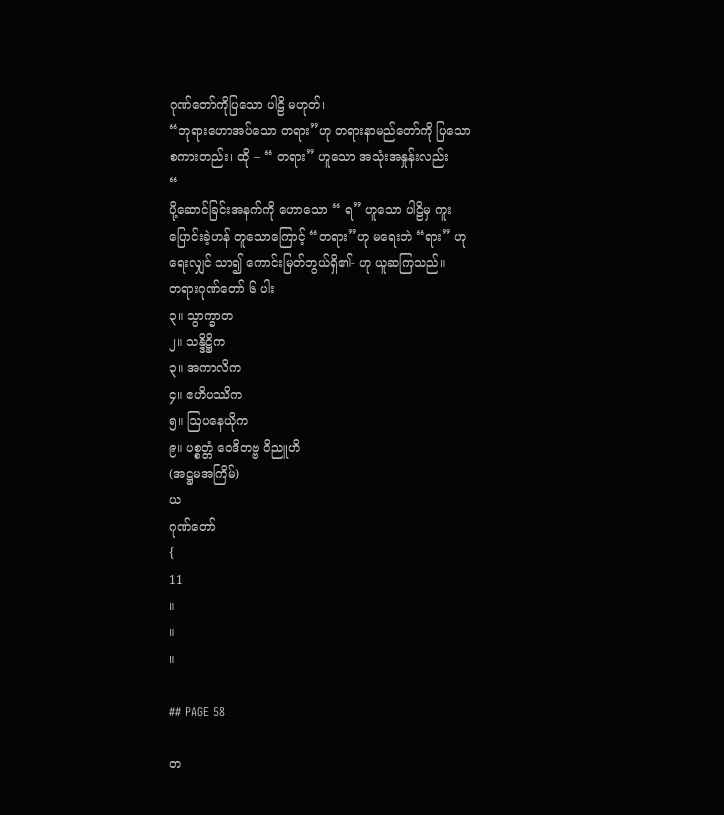ဂုဏ်တော်ကိုပြသော ပါဠိ မဟုတ်၊
“ဘုရားဟောအပ်သော တရား”ဟု တရားနာမည်တော်ကို ပြသော
စကားတည်း၊ ထို – “ တရား” ဟူသော အသုံးအနှုန်းလည်း
“
ပို့ဆောင်ခြင်းအနက်ကို ဟောသော “ ရ” ဟူသော ပါဠိမှ ကူး
ပြောင်းခဲ့ဟန် တူသောကြောင့် “တရား”ဟု မရေးဘဲ “ရား” ဟု
ရေးလျှင် သာ၍ ကောင်းမြတ်ဘွယ်ရှိ၏- ဟု ယူဆကြသည်။
တရားဂုဏ်တော် ၆ ပါး
၃။ သွာက္ခာတ
၂။ သန္ဒိဋ္ဌိက
၃။ အကာလိက
၄။ ဧဟိပဿိက
၅။ ဩပနေယိုက
၉။ ပစ္စတ္တံ ဝေဒိတဗ္ဗ ဝိညူဟိ
(အဋ္ဌမအကြိမ်)
ယ
ဂုဏ်တော်
{
11
။
။
။

## PAGE 58

တ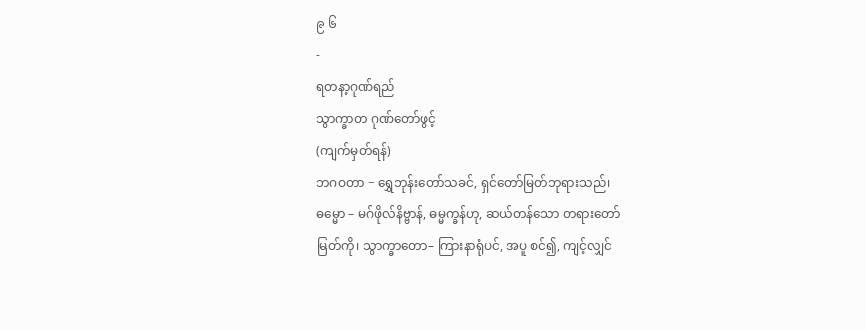၉ ၆
-
ရတနာ့ဂုဏ်ရည်
သွာက္ခာတ ဂုဏ်တော်ဖွင့်
(ကျက်မှတ်ရန်)
ဘဂဝတာ − ရွှေဘုန်းတော်သခင်, ရှင်တော်မြတ်ဘုရားသည်၊
ဓမ္မော – မဂ်ဖိုလ်နိဗ္ဗာန်, ဓမ္မက္ခန်ဟု, ဆယ်တန်သော တရားတော်
မြတ်ကို၊ သွာက္ခာတော– ကြားနာရုံပင်, အပူ စင်၍, ကျင့်လျှင်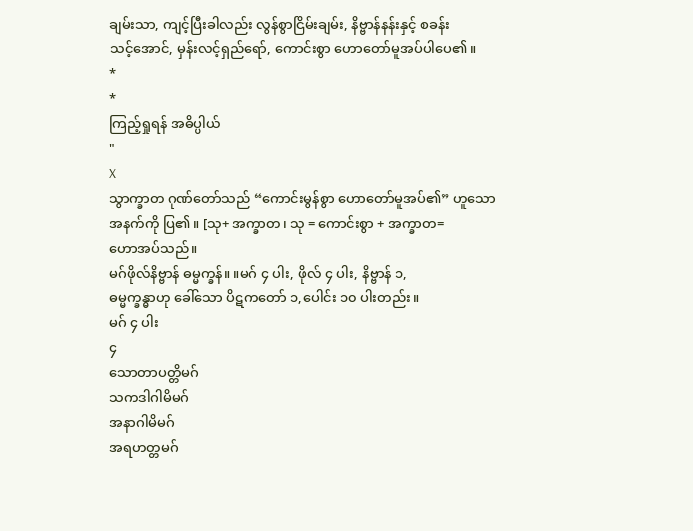ချမ်းသာ, ကျင့်ပြီးခါလည်း လွန်စွာငြိမ်းချမ်း, နိဗ္ဗာန်နန်းနှင့် စခန်း
သင့်အောင်, မှန်းလင့်ရှည်ရော်, ကောင်းစွာ ဟောတော်မူအပ်ပါပေ၏။
*
*
ကြည့်ရှုရန် အဓိပ္ပါယ်
"
X
သွာက္ခာတ ဂုဏ်တော်သည် “ကောင်းမွန်စွာ ဟောတော်မူအပ်၏” ဟူသော
အနက်ကို ပြ၏။ [သု+ အက္ခာတ၊ သု = ကောင်းစွာ + အက္ခာတ=
ဟောအပ်သည်။
မဂ်ဖိုလ်နိဗ္ဗာန် ဓမ္မက္ခန်။ ။မဂ် ၄ ပါး, ဖိုလ် ၄ ပါး, နိဗ္ဗာန် ၁,
ဓမ္မက္ခန္ဓာဟု ခေါ်သော ပိဋကတော် ၁,ပေါင်း ၁၀ ပါးတည်း။
မဂ် ၄ ပါး
၄
သောတာပတ္တိမဂ်
သကဒါဂါမိမဂ်
အနာဂါမိမဂ်
အရဟတ္တမဂ်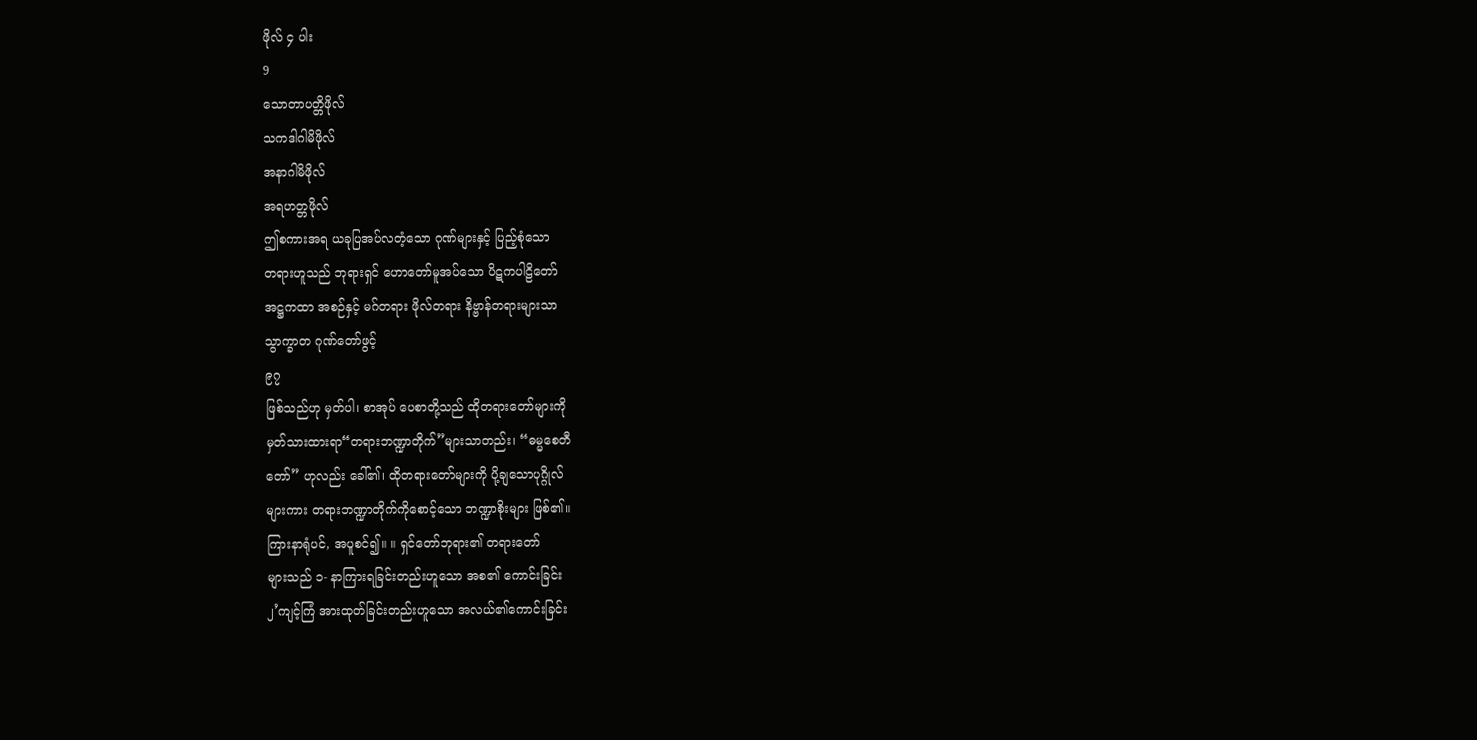ဖိုလ် ၄ ပါး
9
သောတာပတ္တိဖိုလ်
သကဒါဂါမိဖိုလ်
အနာဂါမိဖိုလ်
အရဟတ္တဖိုလ်
ဤစကားအရ ယခုပြအပ်လတံ့သော ဂုဏ်များနှင့် ပြည့်စုံသော
တရားဟူသည် ဘုရားရှင် ဟောတော်မူအပ်သော ပိဋကပါဠိတော်
အဋ္ဌကထာ အစဉ်နှင့် မဂ်တရား ဖိုလ်တရား နိဗ္ဗာန်တရားများသာ
သွာက္ခာတ ဂုဏ်တော်ဖွင့်
၉၇
ဖြစ်သည်ဟု မှတ်ပါ၊ စာအုပ် ပေစာတို့သည် ထိုတရားတော်များကို
မှတ်သားထားရာ“တရားဘဏ္ဍာတိုက်”များသာတည်း၊ “ဓမ္မစေတီ
တော်” ဟုလည်း ခေါ်၏၊ ထိုတရားတော်များကို ပို့ချသောပုဂ္ဂိုလ်
များကား တရားဘဏ္ဍာတိုက်ကိုစောင့်သော ဘဏ္ဍာစိုးများ ဖြစ်၏။
ကြားနာရုံပင်, အပူစင်၍။ ။ ရှင်တော်ဘုရား၏ တရားတော်
များသည် ၁- နာကြားရခြင်းတည်းဟူသော အစ၏ ကောင်းခြင်း
၂’ကျင့်ကြံ အားထုတ်ခြင်းတည်းဟူသော အလယ်၏ကောင်းခြင်း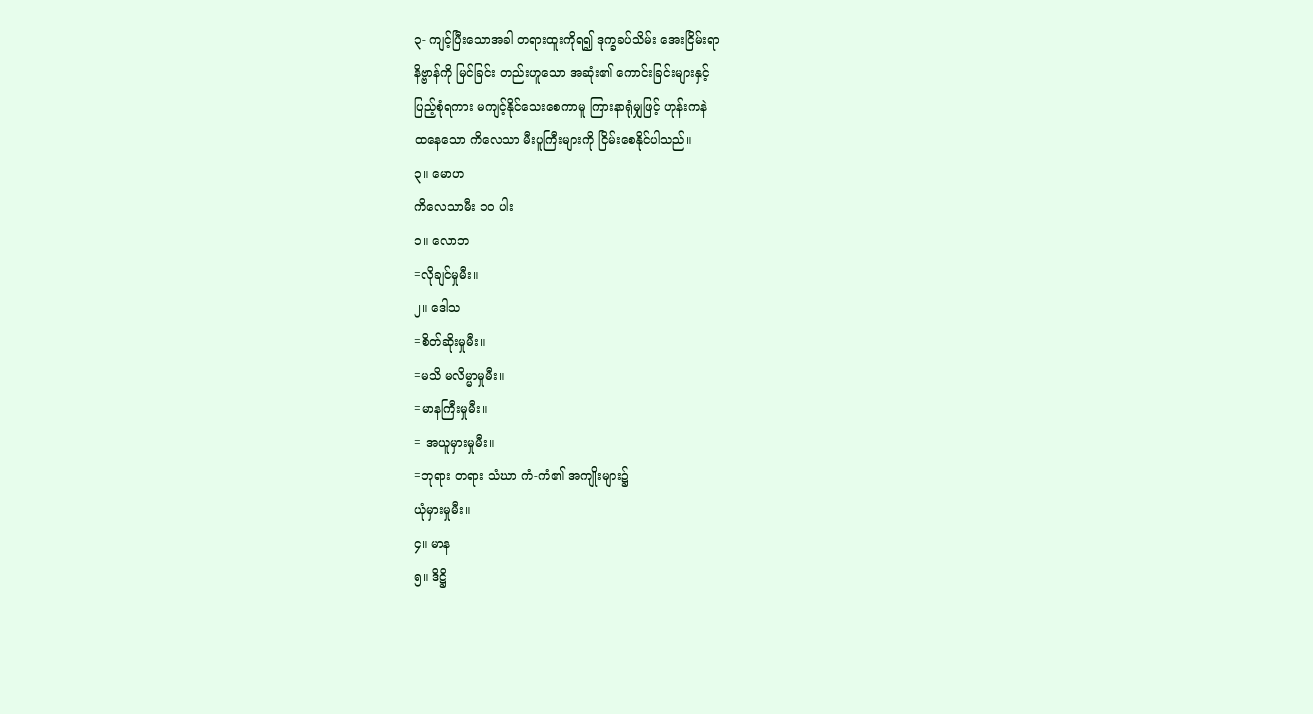၃- ကျင့်ပြီးသောအခါ တရားထူးကိုရ၍ ဒုက္ခခပ်သိမ်း အေးငြိမ်းရာ
နိဗ္ဗာန်ကို မြင်ခြင်း တည်းဟူသော အဆုံး၏ ကောင်းခြင်းများနှင့်
ပြည့်စုံရကား မကျင့်နိုင်သေးစေကာမူ ကြားနာရုံမျှဖြင့် ဟုန်းကနဲ
ထနေသော ကိလေသာ မီးပူကြီးများကို ငြိမ်းစေနိုင်ပါသည်။
၃။ မောဟ
ကိလေသာမီး ၁ဝ ပါး
၁။ လောဘ
=လိုချင်မှုမီး။
၂။ ဒေါသ
=စိတ်ဆိုးမှုမီး။
=မသိ မလိမ္မာမှုမီး။
=မာနကြီးမှုမီး။
= အယူမှားမှုမီး။
=ဘုရား တရား သံဃာ ကံ-ကံ၏ အကျိုးများ၌
ယုံမှားမှုမီး။
၄။ မာန
၅။ ဒိဋ္ဌိ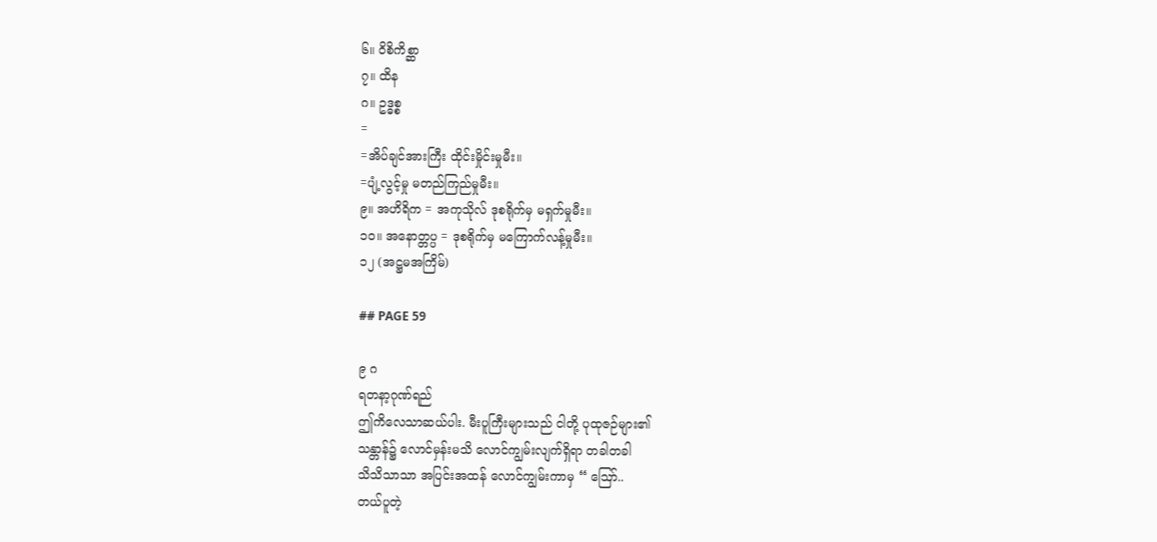၆။ ဝိစိကိစ္ဆာ
၇။ ထိန
ဂ။ ဥဒ္ဓစ္စ
=
=အိပ်ချင်အားကြီး ထိုင်းမှိုင်းမှုမီး။
=ပျံ့လွင့်မှု မတည်ကြည်မှုမီး။
၉။ အဟိရိက = အကုသိုလ် ဒုစရိုက်မှ မရှက်မှုမီး။
၁၀။ အနောတ္တပ္ပ = ဒုစရိုက်မှ မကြောက်လန့်မှုမီး။
၁၂ (အဋ္ဌမအကြိမ်)

## PAGE 59

၉ ဂ
ရတနာ့ဂုဏ်ရည်
ဤကိလေသာဆယ်ပါး. မီးပူကြီးများသည် ငါတို့ ပုထုဇဉ်များ၏
သန္တာန်၌ လောင်မှန်းမသိ လောင်ကျွမ်းလျက်ရှိရာ တခါတခါ
သိသိသာသာ အပြင်းအထန် လောင်ကျွမ်းကာမှ “ ဪ..
တယ်ပူတဲ့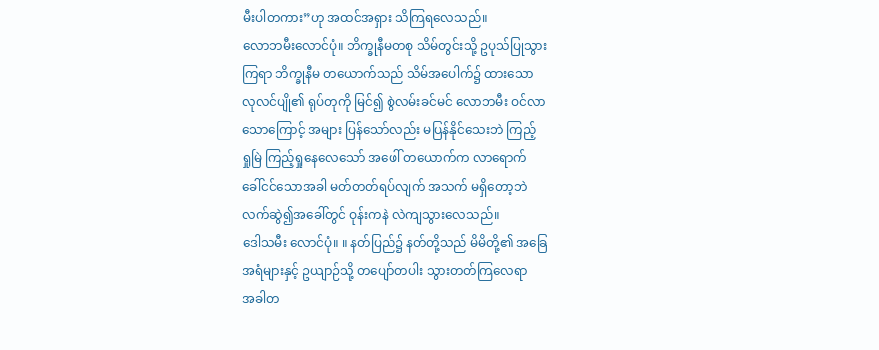မီးပါတကား”ဟု အထင်အရှား သိကြရလေသည်။
လောဘမီးလောင်ပုံ။ ဘိက္ခုနီမတစု သိမ်တွင်းသို့ ဥပုသ်ပြုသွား
ကြရာ ဘိက္ခုနီမ တယောက်သည် သိမ်အပေါက်၌ ထားသော
လုလင်ပျို၏ ရုပ်တုကို မြင်၍ စွဲလမ်းခင်မင် လောဘမီး ဝင်လာ
သောကြောင့် အများ ပြန်သော်လည်း မပြန်နိုင်သေးဘဲ ကြည့်
ရှုမြဲ ကြည့်ရှုနေလေသော် အဖေါ် တယောက်က လာရောက်
ခေါ်ငင်သောအခါ မတ်တတ်ရပ်လျက် အသက် မရှိတော့ဘဲ
လက်ဆွဲ၍အခေါ်တွင် ဝုန်းကနဲ လဲကျသွားလေသည်။
ဒေါသမီး လောင်ပုံ။ ။ နတ်ပြည်၌ နတ်တို့သည် မိမိတို့၏ အခြေ
အရံများနှင့် ဥယျာဉ်သို့ တပျော်တပါး သွားတတ်ကြလေရာ
အခါတ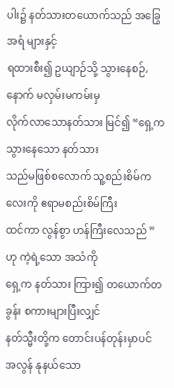ပါး၌ နတ်သားတယောက်သည် အခြွေအရံ များနှင့်
ရထားစီး၍ ဥယျာဉ်သို့ သွားနေစဉ်, နောက် မလှမ်းမကမ်းမှ
လိုက်လာသောနတ်သား မြင်၍ “ရှေ့ကသွားနေသော နတ်သား
သည်မဖြစ်စလောက် သူ့စည်းစိမ်ကလေးကို ဧရာမစည်းစိမ်ကြီး
ထင်ကာ လွန်စွာ ဟန်ကြီးလေသည် ” ဟု ကဲ့ရဲ့သော အသံကို
ရှေ့က နတ်သား ကြား၍ တယောက်တခွန်း စကားများပြီးလျှင်
နတ်သ္မီးတို့က တောင်းပန်တုန်းမှာပင် အလွန် နုနယ်သော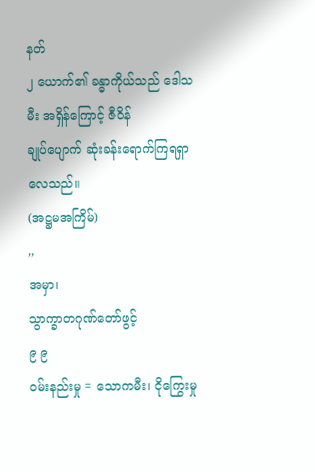နတ်
၂ ယောက်၏ ခန္ဓာကိုယ်သည် ဒေါသမီး အရှိန်ကြောင့် ဇီဝိန်
ချုပ်ပျောက် ဆုံးခန်းရောက်ကြရရှာလေသည်။
(အဋ္ဌမအကြိမ်)
,,
အမှာ၊
သွာက္ခာတဂုဏ်တော်ဖွင့်
၉ ၉
ဝမ်းနည်းမှု = သောကမီး၊ ငိုကြွေးမှု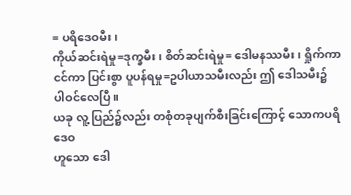= ပရိဒေဝမီး၊
ကိုယ်ဆင်းရဲမှု=ဒုက္ခမီး၊ စိတ်ဆင်းရဲမှု= ဒေါမနဿမီး၊ ရှိုက်ကာ
ငင်ကာ ပြင်းစွာ ပူပန်ရမှု=ဥပါယာသမီးလည်း ဤ ဒေါသမီး၌
ပါဝင်လေပြီ။
ယခု လူ့ ပြည်၌လည်း တစုံတခုပျက်စီးခြင်းကြောင့် သောကပရိဒေဝ
ဟူသော ဒေါ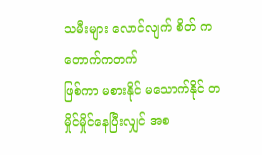သမီးများ လောင်လျက် စိတ် ကတောက်ကတက်
ဖြစ်ကာ မစားနိုင် မသောက်နိုင် တမှိုင်မှိုင်နေပြီးလျှင် အစ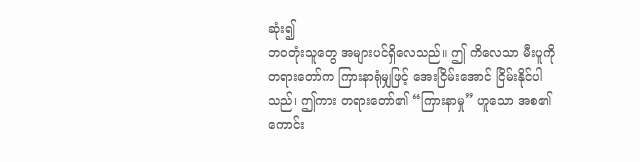ဆုံး၍
ဘဝတုံးသူတွေ အများပင်ရှိလေသည်။ ဤ ကိလေသာ မီးပူကို
တရားတော်က ကြားနာရုံမျှဖြင့် အေးငြိမ်းအောင် ငြိမ်းနိုင်ပါ
သည်၊ ဤကား တရားတော်၏ “ကြားနာမှု” ဟူသော အစ၏
ကောင်း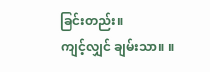ခြင်းတည်း။
ကျင့်လျှင် ချမ်းသာ။ ။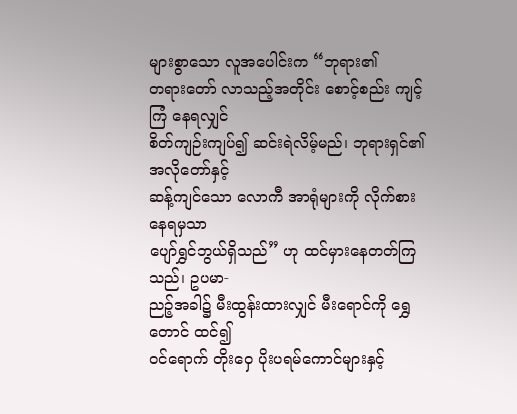များစွာသော လူအပေါင်းက “ဘုရား၏
တရားတော် လာသည့်အတိုင်း စောင့်စည်း ကျင့်ကြံ နေရလျှင်
စိတ်ကျဉ်းကျပ်၍ ဆင်းရဲလိမ့်မည်၊ ဘုရားရှင်၏ အလိုတော်နှင့်
ဆန့်ကျင်သော လောကီ အာရုံများကို လိုက်စား နေရမှသာ
ပျော်ရွှင်ဘွယ်ရှိသည်” ဟု ထင်မှားနေတတ်ကြသည်၊ ဥပမာ-
ညဉ့်အခါ၌ မီးထွန်းထားလျှင် မီးရောင်ကို ရွှေတောင် ထင်၍
ဝင်ရောက် တိုးဝှေ ပိုးပရမ်ကောင်များနှင့်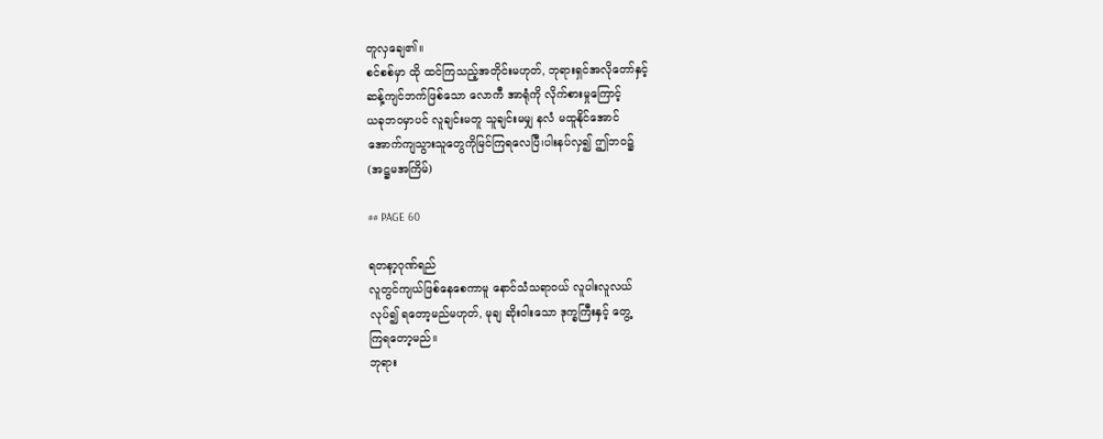တူလှချေ၏။
စင်စစ်မှာ ထို ထင်ကြသည့်အတိုင်းမဟုတ်, ဘုရားရှင်အလိုတော်နှင့်
ဆန့်ကျင်ဘက်ဖြစ်သော လောကီ အာရုံကို လိုက်စားမှုကြောင့်
ယခုဘဝမှာပင် လူချင်းမတူ သူချင်းမမျှ နလံ မထူနိုင်အောင်
အောက်ကျသွားသူတွေကိုမြင်ကြရလေပြီ၊ပါးနပ်လှ၍ ဤဘဝ၌
(အဋ္ဌမအကြိမ်)

## PAGE 60

ရတနာ့ဂုဏ်ရည်
လူတွင်ကျယ်ဖြစ်နေစေကာမူ နောင်သံသရာဝယ် လူပါးလူလယ်
လုပ်၍ ရတော့မည်မဟုတ်, မုချ ဆိုးဝါးသော ဒုက္ခကြီးနှင့် တွေ့
ကြရတော့မည်။
ဘုရား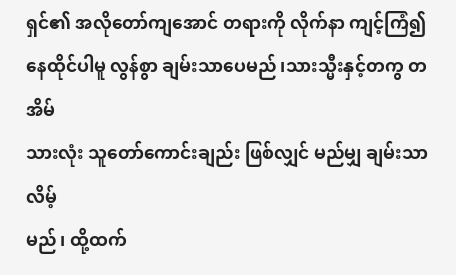ရှင်၏ အလိုတော်ကျအောင် တရားကို လိုက်နာ ကျင့်ကြံ၍
နေထိုင်ပါမူ လွန်စွာ ချမ်းသာပေမည်၊သားသ္မီးနှင့်တကွ တအိမ်
သားလုံး သူတော်ကောင်းချည်း ဖြစ်လျှင် မည်မျှ ချမ်းသာလိမ့်
မည်၊ ထို့ထက်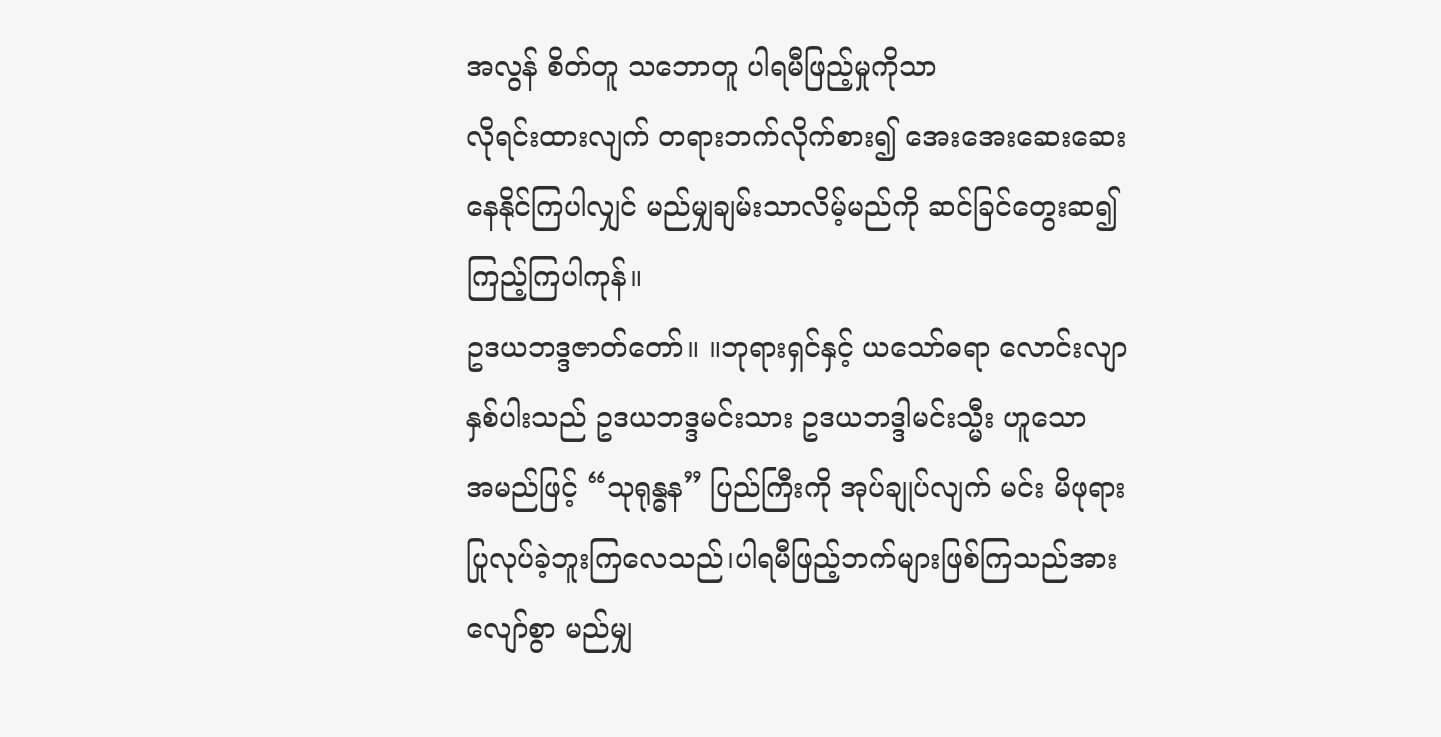အလွန် စိတ်တူ သဘောတူ ပါရမီဖြည့်မှုကိုသာ
လိုရင်းထားလျက် တရားဘက်လိုက်စား၍ အေးအေးဆေးဆေး
နေနိုင်ကြပါလျှင် မည်မျှချမ်းသာလိမ့်မည်ကို ဆင်ခြင်တွေးဆ၍
ကြည့်ကြပါကုန်။
ဥဒယဘဒ္ဒဇာတ်တော်။ ။ဘုရားရှင်နှင့် ယသော်ဓရာ လောင်းလျာ
နှစ်ပါးသည် ဥဒယဘဒ္ဒမင်းသား ဥဒယဘဒ္ဒါမင်းသ္မီး ဟူသော
အမည်ဖြင့် “သုရုန္ဓန” ပြည်ကြီးကို အုပ်ချုပ်လျက် မင်း မိဖုရား
ပြုလုပ်ခဲ့ဘူးကြလေသည်၊ပါရမီဖြည့်ဘက်များဖြစ်ကြသည်အား
လျော်စွာ မည်မျှ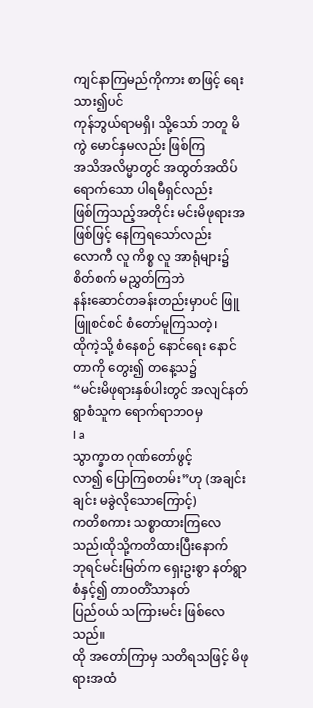ကျင်နာကြမည်ကိုကား စာဖြင့် ရေးသား၍ပင်
ကုန်ဘွယ်ရာမရှိ၊ သို့သော် ဘတူ မိကွဲ မောင်နှမလည်း ဖြစ်ကြ
အသိအလိမ္မာတွင် အထွတ်အထိပ် ရောက်သော ပါရမီရှင်လည်း
ဖြစ်ကြသည့်အတိုင်း မင်းမိဖုရားအဖြစ်ဖြင့် နေကြရသော်လည်း
လောကီ လူ ကိစ္စ လူ အာရုံများ၌ စိတ်စက် မညွှတ်ကြဘဲ
နန်းဆောင်တခန်းတည်းမှာပင် ဖြူဖြူစင်စင် စံတော်မူကြသတဲ့၊
ထိုကဲ့သို့ စံနေစဉ် နောင်ရေး နောင်တာကို တွေး၍ တနေ့သ၌
“မင်းမိဖုရားနှစ်ပါးတွင် အလျင်နတ်ရွာစံသူက ရောက်ရာဘဝမှ
I a
သွာက္ခာတ ဂုဏ်တော်ဖွင့်
လာ၍ ပြောကြစတမ်း”ဟု (အချင်းချင်း မခွဲလိုသောကြောင့်)
ကတိစကား သစ္စာထားကြလေသည်၊ထိုသို့ကတိထားပြီးနောက်
ဘုရင်မင်းမြတ်က ရှေးဥးစွာ နတ်ရွာစံနှင့်၍ တာဝတိံသာနတ်
ပြည်ဝယ် သကြားမင်း ဖြစ်လေသည်။
ထို အတော်ကြာမှ သတိရသဖြင့် မိဖုရားအထံ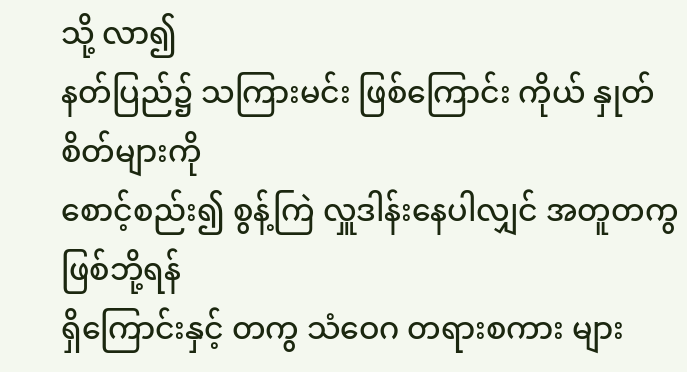သို့ လာ၍
နတ်ပြည်၌ သကြားမင်း ဖြစ်ကြောင်း ကိုယ် နှုတ် စိတ်များကို
စောင့်စည်း၍ စွန့်ကြဲ လှူဒါန်းနေပါလျှင် အတူတကွ ဖြစ်ဘို့ရန်
ရှိကြောင်းနှင့် တကွ သံဝေဂ တရားစကား များ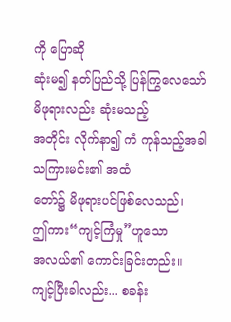ကို ပြောဆို
ဆုံးမ၍ နတ်ပြည်သို့ ပြန်ကြွလေသော် မိဖုရားလည်း ဆုံးမသည့်
အတိုင်း လိုက်နာ၍ ကံ ကုန်သည့်အခါ သကြားမင်း၏ အထံ
တော်၌ မိဖုရားပင်ဖြစ်လေသည်၊
ဤကား“ကျင့်ကြံမှု”ဟူသော
အလယ်၏ ကောင်းခြင်းတည်း။
ကျင့်ပြီးခါလည်း... စခန်း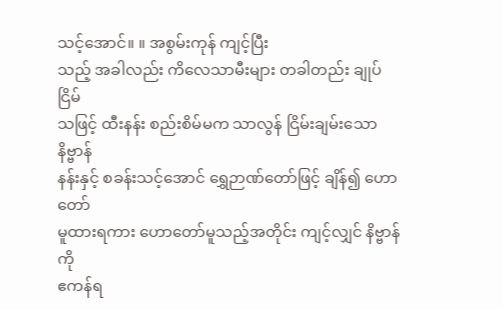သင့်အောင်။ ။ အစွမ်းကုန် ကျင့်ပြီး
သည့် အခါလည်း ကိလေသာမီးများ တခါတည်း ချုပ်ငြိမ်
သဖြင့် ထီးနန်း စည်းစိမ်မက သာလွန် ငြိမ်းချမ်းသော နိဗ္ဗာန်
နန်းနှင့် စခန်းသင့်အောင် ရွှေဉာဏ်တော်ဖြင့် ချိန်၍ ဟောတော်
မူထားရကား ဟောတော်မူသည့်အတိုင်း ကျင့်လျှင် နိဗ္ဗာန်ကို
ဧကန်ရ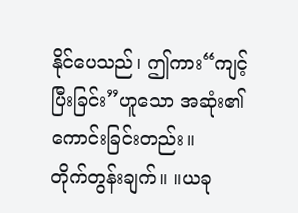နိုင်ပေသည်၊ ဤကား“ကျင့်ပြီးခြင်း”ဟူသော အဆုံး၏
ကောင်းခြင်းတည်း။
တိုက်တွန်းချက်။ ။ယခု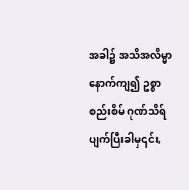အခါ၌ အသိအလိမ္မာ နောက်ကျ၍ ဥစ္စာ
စည်းစိမ် ဂုဏ်သိရ် ပျက်ပြီးခါမှ၎င်း,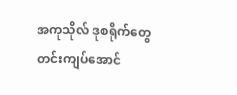အကုသိုလ် ဒုစရိုက်တွေ
တင်းကျပ်အောင်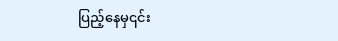ပြည့်နေမှ၎င်း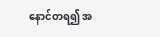နောင်တရ၍ အ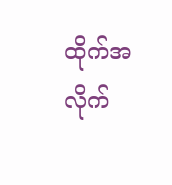ထိုက်အလိုက်